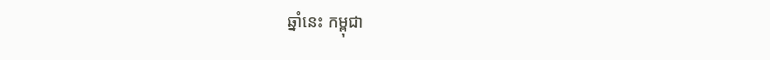ឆ្នាំនេះ កម្ពុជា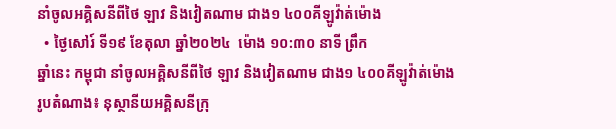នាំចូលអគ្គិសនីពីថៃ ឡាវ និងវៀតណាម ជាង១ ៤០០គីឡូវ៉ាត់ម៉ោង
  • ថ្ងៃសៅរ៍ ទី១៩ ខែតុលា ឆ្នាំ២០២៤  ម៉ោង ១០:៣០ នាទី ព្រឹក
ឆ្នាំនេះ កម្ពុជា នាំចូលអគ្គិសនីពីថៃ ឡាវ និងវៀតណាម ជាង១ ៤០០គីឡូវ៉ាត់ម៉ោង
រូបតំណាង៖ នុស្ថានីយអគ្គិសនីក្រុ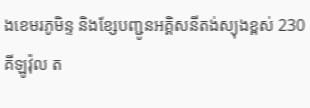ងខេមរភូមិន្ទ និងខ្សែបញ្ជូនអគ្គិសនីតង់ស្យុងខ្ពស់ 230 គីឡូវ៉ុល ត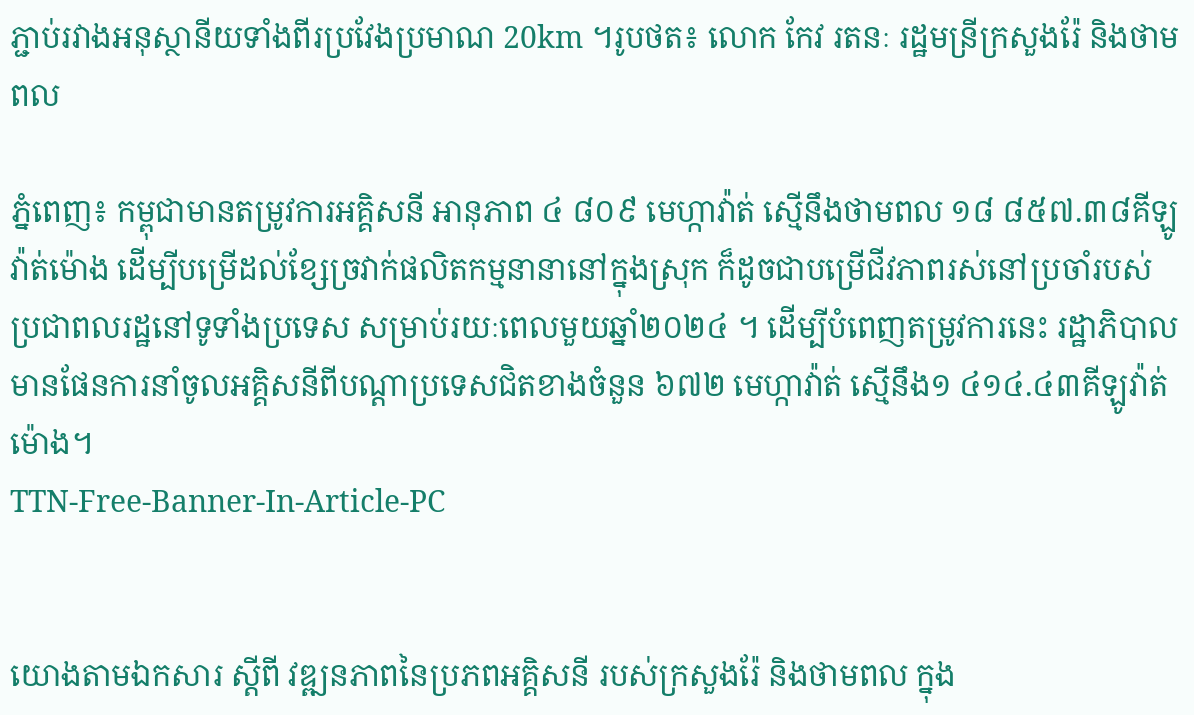ភ្ជាប់រវាងអនុស្ថានីយទាំងពីរប្រវែងប្រមាណ 20km ។រូបថត៖ លោក កែវ រតនៈ រដ្ឋមន្រីក្រសួងរ៉ែ និងថាមពល

ភ្នំពេញ៖ កម្ពុជាមានតម្រូវការអគ្គិសនី អានុភាព ៤ ៨០៩ មេហ្កាវ៉ាត់ ស្មើនឹងថាមពល ១៨ ៨៥៧.៣៨គីឡូវ៉ាត់ម៉ោង ដើម្បីបម្រើដល់ខ្សែច្រវាក់ផលិតកម្មនានានៅក្នុងស្រុក ក៏ដូចជាបម្រើជីវភាពរស់នៅប្រចាំរបស់ប្រជាពលរដ្ឋនៅទូទាំងប្រទេស សម្រាប់រយៈពេលមួយឆ្នាំ២០២៤ ។ ដើម្បីបំពេញតម្រូវការនេះ រដ្ឋាភិបាលមានផែនការនាំចូលអគ្គិសនីពីបណ្តាប្រទេសជិតខាងចំនួន ៦៧២ មេហ្កាវ៉ាត់ ស្មើនឹង១ ៤១៤.៤៣គីឡូវ៉ាត់ម៉ោង។
TTN-Free-Banner-In-Article-PC


យោងតាមឯកសារ ស្តីពី វឌ្ឍនភាពនៃប្រភពអគ្គិសនី របស់ក្រសួងរ៉ែ និងថាមពល ក្នុង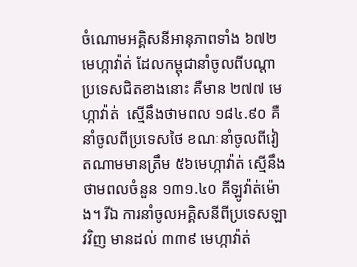ចំណោមអគ្គិសនីអានុភាពទាំង ៦៧២មេហ្កាវ៉ាត់ ដែលកម្ពុជានាំចូលពីបណ្តាប្រទេសជិតខាងនោះ គឺមាន ២៧៧ មេហ្កាវ៉ាត់  ស្មើនឹងថាមពល ១៨៤.៩០ គឺនាំចូលពីប្រទេសថៃ ខណៈនាំចូលពីវៀតណាមមានត្រឹម ៥៦មេហ្កាវ៉ាត់ ស្មើនឹងថាមពលចំនួន ១៣១.៤០ គីឡូវ៉ាត់ម៉ោង។ រីឯ ការនាំចូលអគ្គិសនីពីប្រទេសឡាវវិញ មានដល់ ៣៣៩ មេហ្កាវ៉ាត់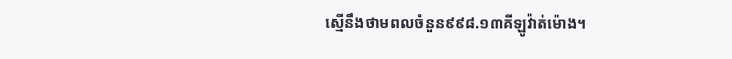ស្មើនឹងថាមពលចំនួន៩៩៨.១៣គីឡូវ៉ាត់ម៉ោង។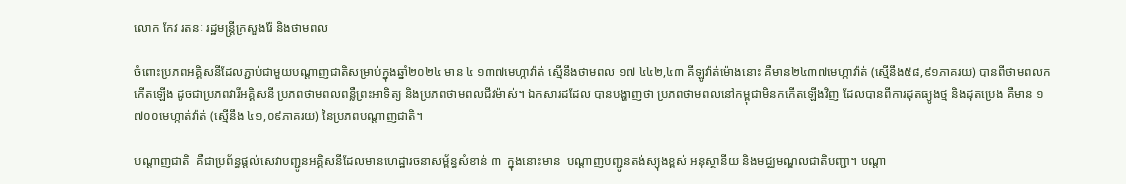លោក កែវ រតនៈ រដ្ឋមន្រ្តីក្រសួងរ៉ែ និងថាមពល

ចំពោះប្រភពអគ្គិសនីដែលភ្ជាប់ជាមួយបណ្តាញជាតិសម្រាប់ក្នុងឆ្នាំ២០២៤ មាន ៤ ១៣៧មេហ្កាវ៉ាត់ ស្មើនឹងថាមពល ១៧ ៤៤២,៤៣ គីឡូវ៉ាត់ម៉ោងនោះ គឺមាន២៤៣៧មេហ្កាវ៉ាត់ (ស្មើនឹង៥៨,៩១ភាគរយ) បានពីថាមពលកកើតឡើង ដូចជាប្រភពវារីអគ្គិសនី ប្រភពថាមពលពន្លឺព្រះអាទិត្យ និងប្រភពថាមពលជីវម៉ាស់។ ឯកសារដដែល បានបង្ហាញថា ប្រភពថាមពលនៅកម្ពុជាមិនកកើតឡើងវិញ ដែលបានពីការដុតធ្យូងថ្ម និងដុតប្រេង គឺមាន ១ ៧០០មេហ្កាត់វ៉ាត់ (ស្មើនឹង ៤១,០៩ភាគរយ) នៃប្រភពបណ្តាញជាតិ។

បណ្តាញជាតិ  គឺជាប្រព័ន្ធផ្តល់សេវាបញ្ជូនអគ្គិសនីដែលមានហេដ្ឋារចនាសម្ព័ន្ធសំខាន់ ៣  ក្នុងនោះមាន  បណ្តាញបញ្ជូនតង់ស្យុងខ្ពស់ អនុស្ថានីយ និងមជ្ឈមណ្ឌលជាតិបញ្ជា។ បណ្តា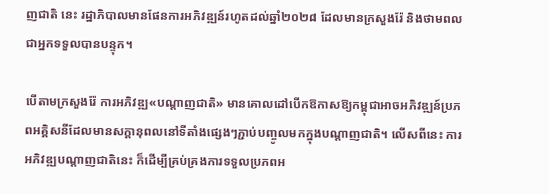ញជាតិ នេះ រដ្ឋាភិបាលមានផែនការអភិវឌ្ឍន៍រហូតដល់ឆ្នាំ២០២៨ ដែលមានក្រសួងរ៉ែ និងថាមពល ជាអ្នកទទួលបានបន្ទុក។

បើតាមក្រសួងរ៉ែ ការអភិវឌ្ឍ«បណ្តាញជាតិ» មានគោលដៅបើកឱកាសឱ្យកម្ពុជាអាចអភិវឌ្ឍន៍ប្រភពអគ្គិសនីដែលមានសក្តានុពលនៅទីតាំងផ្សេងៗភ្ជាប់បញ្ចូលមកក្នុងបណ្តាញជាតិ។ លើសពីនេះ ការអភិវឌ្ឍបណ្តាញជាតិនេះ ក៏ដើម្បីគ្រប់គ្រងការទទួលប្រភពអ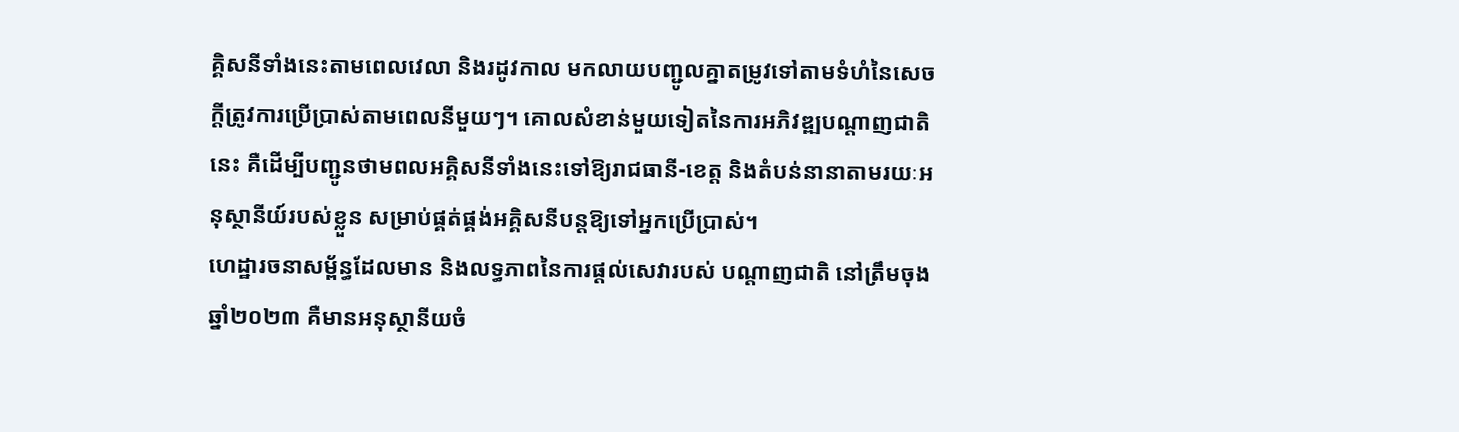គ្គិសនីទាំងនេះតាមពេលវេលា និងរដូវកាល មកលាយបញ្ជូលគ្នាតម្រូវទៅតាមទំហំនៃសេចក្តីត្រូវការប្រើប្រាស់តាមពេលនីមួយៗ។ គោលសំខាន់មួយទៀតនៃការអភិវឌ្ឍបណ្តាញជាតិនេះ គឺដើម្បីបញ្ជូនថាមពលអគ្គិសនីទាំងនេះទៅឱ្យរាជធានី-ខេត្ត និងតំបន់នានាតាមរយៈអនុស្ថានីយ៍របស់ខ្លួន សម្រាប់ផ្គត់ផ្គង់អគ្គិសនីបន្តឱ្យទៅអ្នកប្រើប្រាស់។
ហេដ្ឋារចនាសម្ព័ន្ធដែលមាន និងលទ្ធភាពនៃការផ្តល់សេវារបស់ បណ្តាញជាតិ នៅត្រឹមចុងឆ្នាំ២០២៣ គឺមានអនុស្ថានីយចំ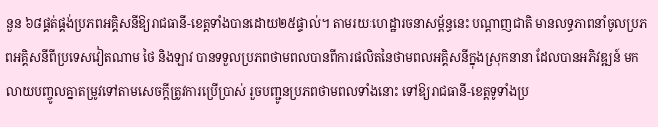នួន ៦៨ផ្គត់ផ្គង់ប្រភពអគ្គិសនីឱ្យរាជធានី-ខេត្តទាំងបានដោយ២៥ផ្ទាល់។ តាមរយៈហេដ្ឋារចនាសម្ព័ន្ធនេះ បណ្តាញជាតិ មានលទ្ធភាពនាំចូលប្រភពអគ្គិសនីពីប្រទេសវៀតណាម ថៃ និងឡាវ បានទទួលប្រភពថាមពលបានពីការផលិតនៃថាមពលអគ្គិសនីក្នុងស្រុកនានា ដែលបានអភិវឌ្ឍន៍ មកលាយបញ្ចូលគ្នាតម្រូវទៅតាមសេចក្តីត្រូវការប្រើប្រាស់ រួចបញ្ជូនប្រភពថាមពលទាំងនោះ ទៅឱ្យរាជធានី-ខេត្តទូទាំងប្រ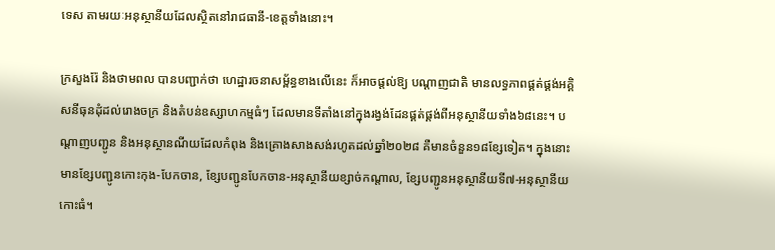ទេស តាមរយៈអនុស្ថានីយដែលស្ថិតនៅរាជធានី-ខេត្តទាំងនោះ។

ក្រសួងរ៉ែ និងថាមពល បានបញ្ជាក់ថា ហេដ្ឋារចនាសម្ព័ន្ធខាងលើនេះ ក៏អាចផ្តល់ឱ្យ បណ្តាញជាតិ មានលទ្ធភាពផ្គត់ផ្គង់អគ្គិសនីធុនដុំដល់រោងចក្រ និងតំបន់ឧស្សាហកម្មធំៗ ដែលមានទីតាំងនៅក្នុងរង្វង់ដែនផ្គត់ផ្គង់ពីអនុស្ថានីយទាំង៦៨នេះ។ បណ្តាញបញ្ជូន និងអនុស្ថានណីយដែលកំពុង និងគ្រោងសាងសង់រហូតដល់ឆ្នាំ២០២៨ គឺមានចំនួន១៨ខ្សែទៀត។ ក្នុងនោះ មានខ្សែបញ្ជូនកោះកុង-បែកចាន, ខ្សែបញ្ជូនបែកចាន-អនុស្ថានីយខ្សាច់កណ្តាល, ខ្សែបញ្ជូនអនុស្ថានីយទី៧-អនុស្ថានីយកោះធំ។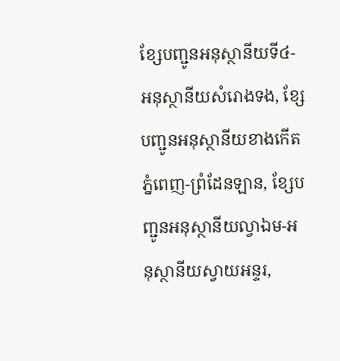ខ្សែបញ្ជូនអនុស្ថានីយទី៤-អនុស្ថានីយសំរោងទង, ខ្សែបញ្ជូនអនុស្ថានីយខាងកើតភ្នំពេញ-ព្រំដែនឡាន, ខ្សែបញ្ជូនអនុស្ថានីយល្វាឯម-អនុស្ថានីយស្វាយអន្ទរ,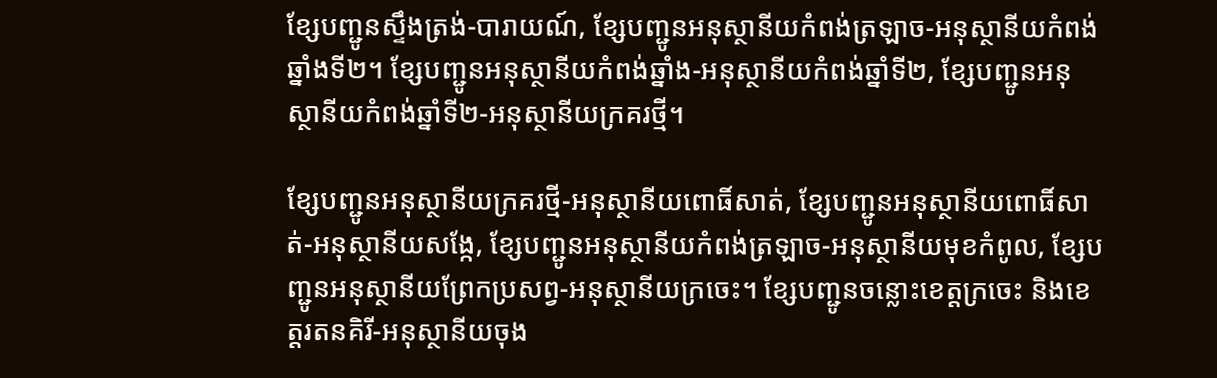ខ្សែបញ្ជូនស្ទឹងត្រង់-បារាយណ៍, ខ្សែបញ្ជូនអនុស្ថានីយកំពង់ត្រឡាច-អនុស្ថានីយកំពង់ឆ្នាំងទី២។ ខ្សែបញ្ជូនអនុស្ថានីយកំពង់ឆ្នាំង-អនុស្ថានីយកំពង់ឆ្នាំទី២, ខ្សែបញ្ជូនអនុស្ថានីយកំពង់ឆ្នាំទី២-អនុស្ថានីយក្រគរថ្មី។

ខែ្សបញ្ជូនអនុស្ថានីយក្រគរថ្មី-អនុស្ថានីយពោធិ៍សាត់, ខ្សែបញ្ជូនអនុស្ថានីយពោធិ៍សាត់-អនុស្ថានីយសង្កែ, ខ្សែបញ្ជូនអនុស្ថានីយកំពង់ត្រឡាច-អនុស្ថានីយមុខកំពូល, ខ្សែបញ្ជូនអនុស្ថានីយព្រែកប្រសព្វ-អនុស្ថានីយក្រចេះ។ ខ្សែបញ្ជូនចន្លោះខេត្តក្រចេះ និងខេត្តរតនគិរី-អនុស្ថានីយចុង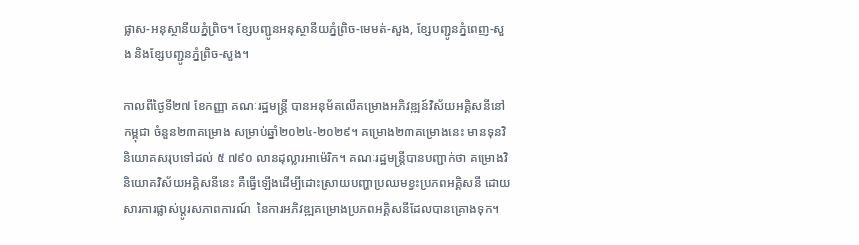ផ្លាស-អនុស្ថានីយភ្នំព្រិច។ ខ្សែបញ្ជូនអនុស្ថានីយភ្នំព្រិច-មេមត់-សួង, ខ្សែបញ្ជូនភ្នំពេញ-សួង និងខ្សែបញ្ជូនភ្នំព្រិច-សួង។

កាលពីថ្ងៃទី២៧ ខែកញ្ញា គណៈរដ្ឋមន្ត្រី បានអនុម័តលើគម្រោងអភិវឌ្ឍន៍វិស័យអគ្គិសនីនៅកម្ពុជា ចំនួន២៣គម្រោង សម្រាប់ឆ្នាំ២០២៤-២០២៩។ គម្រោង២៣គម្រោងនេះ មានទុនវិនិយោគសរុបទៅដល់ ៥ ៧៩០ លានដុល្លារអាម៉េរិក។ គណៈរដ្ឋមន្ត្រីបានបញ្ជាក់ថា គម្រោងវិនិយោគវិស័យអគ្គិសនីនេះ គឺធ្វើឡើងដើម្បីដោះស្រាយបញ្ហាប្រឈមខ្វះប្រភពអគ្គិសនី ដោយសារការផ្លាស់ប្តូរសភាពការណ៍  នៃការអភិវឌ្ឍគម្រោងប្រភពអគ្គិសនីដែលបានគ្រោងទុក។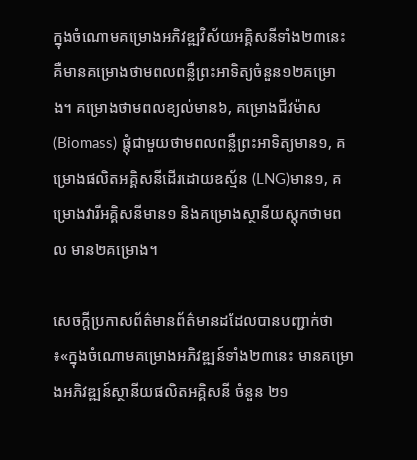ក្នុងចំណោមគម្រោងអភិវឌ្ឍវិស័យអគ្គិសនីទាំង២៣នេះ គឺមានគម្រោងថាមពលពន្លឺព្រះអាទិត្យចំនួន១២គម្រោង។ គម្រោងថាមពលខ្យល់មាន៦, គម្រោងជីវម៉ាស (Biomass) ផ្តុំជាមួយថាមពលពន្លឺព្រះអាទិត្យមាន១, គម្រោងផលិតអគ្គិសនីដើរដោយឧស្ម័ន (LNG)មាន១, គម្រោងវារីអគ្គិសនីមាន១ និងគម្រោងស្ថានីយស្តុកថាមពល មាន២គម្រោង។

សេចក្តីប្រកាសព័ត៌មានព័ត៌មានដដែលបានបញ្ជាក់ថា ៖«ក្នុងចំណោមគម្រោងអភិវឌ្ឍន៍ទាំង២៣នេះ មានគម្រោងអភិវឌ្ឍន៍ស្ថានីយផលិតអគ្គិសនី ចំនួន ២១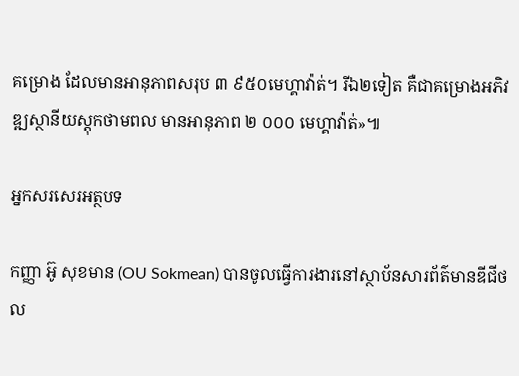គម្រោង ដែលមានអានុភាពសរុប ៣ ៩៥០មេហ្គាវ៉ាត់។ រីឯ២ទៀត គឺជាគម្រោងអភិវឌ្ឍស្ថានីយស្តុកថាមពល មានអានុភាព ២ ០០០ មេហ្គាវ៉ាត់»៕

អ្នកសរសេរអត្ថបទ

កញ្ញា អ៊ូ សុខមាន (OU Sokmean) បានចូលធ្វើការងារនៅស្ថាប័នសារព័ត៌មានឌីជីថល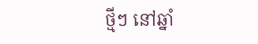ថ្មីៗ នៅឆ្នាំ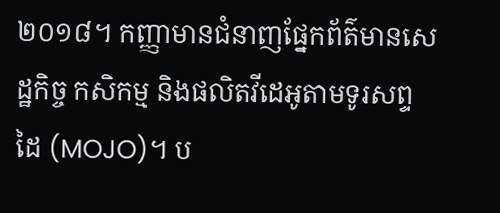២០១៨។ កញ្ញាមានជំនាញផ្នែកព័ត៌មានសេដ្ឋកិច្ច កសិកម្ម និងផលិតវីដេអូតាមទូរសព្ទដៃ (MOJO)។ ប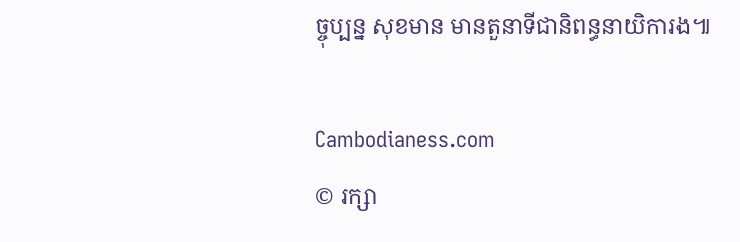ច្ចុប្បន្ន សុខមាន មានតួនាទីជានិពន្ធនាយិការង៕

Cambodianess.com
© រក្សា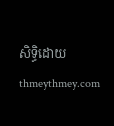សិទ្ធិដោយ thmeythmey.com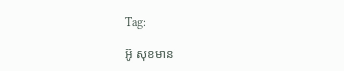Tag:

អ៊ូ សុខមាន